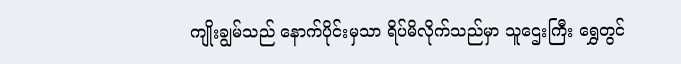ကျိုးချွမ်သည် နောက်ပိုင်းမှသာ ရိပ်မိလိုက်သည်မှာ သူဌေးကြီး ရွှေတွင်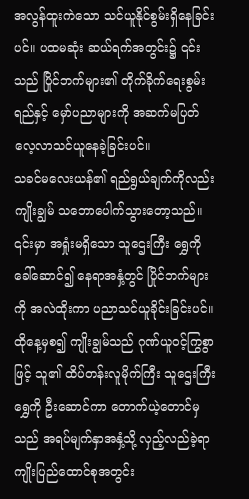အလွန်ထူးကဲသော သင်ယူနိုင်စွမ်းရှိနေခြင်းပင်။ ပထမဆုံး ဆယ်ရက်အတွင်း၌ ၎င်းသည် ပြိုင်ဘက်များ၏ တိုက်ခိုက်ရေးစွမ်းရည်နှင့် မှော်ပညာများကို အဆက်မပြတ် လေ့လာသင်ယူနေခဲ့ခြင်းပင်။
သခင်မလေးယန်၏ ရည်ရွယ်ချက်ကိုလည်း ကျိုးချွမ် သဘောပေါက်သွားတော့သည်။ ၎င်းမှာ အရှုံးမရှိသော သူဌေးကြီး ရွှေကို ခေါ်ဆောင်၍ နေရာအနှံ့တွင် ပြိုင်ဘက်များကို အလဲထိုးကာ ပညာသင်ယူခိုင်းခြင်းပင်။
ထိုနေ့မှစ၍ ကျိုးချွမ်သည် ဂုဏ်ယူဝင့်ကြွစွာဖြင့် သူ၏ ထိပ်တန်းလူမိုက်ကြီး သူဌေးကြီး ရွှေကို ဦးဆောင်ကာ တောက်ယဲ့တောင်မှသည် အရပ်မျက်နှာအနှံ့သို့ လှည့်လည်ခဲ့ရာ ကျိုးပြည်ထောင်စုအတွင်း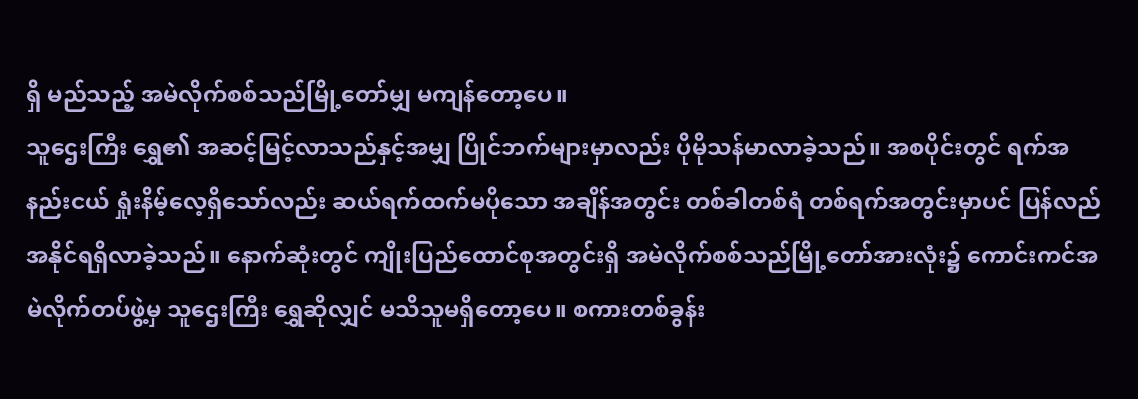ရှိ မည်သည့် အမဲလိုက်စစ်သည်မြို့တော်မျှ မကျန်တော့ပေ။
သူဌေးကြီး ရွှေ၏ အဆင့်မြင့်လာသည်နှင့်အမျှ ပြိုင်ဘက်များမှာလည်း ပိုမိုသန်မာလာခဲ့သည်။ အစပိုင်းတွင် ရက်အနည်းငယ် ရှုံးနိမ့်လေ့ရှိသော်လည်း ဆယ်ရက်ထက်မပိုသော အချိန်အတွင်း တစ်ခါတစ်ရံ တစ်ရက်အတွင်းမှာပင် ပြန်လည်အနိုင်ရရှိလာခဲ့သည်။ နောက်ဆုံးတွင် ကျိုးပြည်ထောင်စုအတွင်းရှိ အမဲလိုက်စစ်သည်မြို့တော်အားလုံး၌ ကောင်းကင်အမဲလိုက်တပ်ဖွဲ့မှ သူဌေးကြီး ရွှေဆိုလျှင် မသိသူမရှိတော့ပေ။ စကားတစ်ခွန်း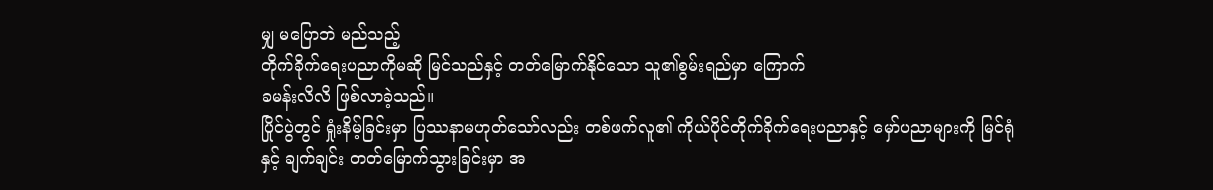မျှ မပြောဘဲ မည်သည့်
တိုက်ခိုက်ရေးပညာကိုမဆို မြင်သည်နှင့် တတ်မြောက်နိုင်သော သူ၏စွမ်းရည်မှာ ကြောက်
ခမန်းလိလိ ဖြစ်လာခဲ့သည်။
ပြိုင်ပွဲတွင် ရှုံးနိမ့်ခြင်းမှာ ပြဿနာမဟုတ်သော်လည်း တစ်ဖက်လူ၏ ကိုယ်ပိုင်တိုက်ခိုက်ရေးပညာနှင့် မှော်ပညာများကို မြင်ရုံနှင့် ချက်ချင်း တတ်မြောက်သွားခြင်းမှာ အ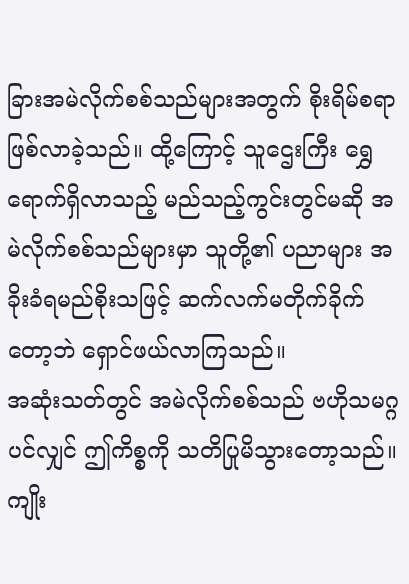ခြားအမဲလိုက်စစ်သည်များအတွက် စိုးရိမ်စရာ ဖြစ်လာခဲ့သည်။ ထို့ကြောင့် သူဌေးကြီး ရွှေရောက်ရှိလာသည့် မည်သည့်ကွင်းတွင်မဆို အမဲလိုက်စစ်သည်များမှာ သူတို့၏ ပညာများ အခိုးခံရမည်စိုးသဖြင့် ဆက်လက်မတိုက်ခိုက်တော့ဘဲ ရှောင်ဖယ်လာကြသည်။
အဆုံးသတ်တွင် အမဲလိုက်စစ်သည် ဗဟိုသမဂ္ဂပင်လျှင် ဤကိစ္စကို သတိပြုမိသွားတော့သည်။ ကျိုး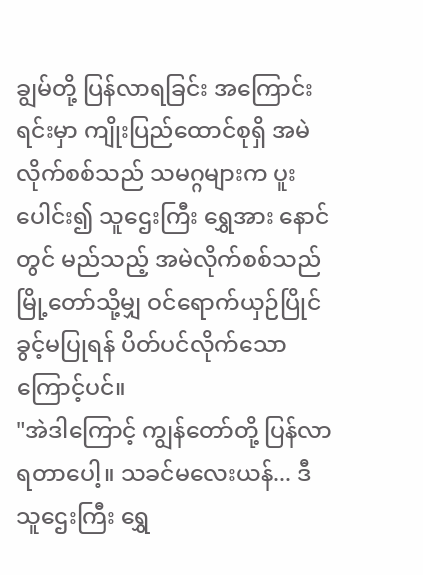ချွမ်တို့ ပြန်လာရခြင်း အကြောင်းရင်းမှာ ကျိုးပြည်ထောင်စုရှိ အမဲလိုက်စစ်သည် သမဂ္ဂများက ပူးပေါင်း၍ သူဌေးကြီး ရွှေအား နောင်တွင် မည်သည့် အမဲလိုက်စစ်သည်မြို့တော်သို့မျှ ဝင်ရောက်ယှဉ်ပြိုင်ခွင့်မပြုရန် ပိတ်ပင်လိုက်သောကြောင့်ပင်။
"အဲဒါကြောင့် ကျွန်တော်တို့ ပြန်လာရတာပေါ့။ သခင်မလေးယန်... ဒီ သူဌေးကြီး ရွှေ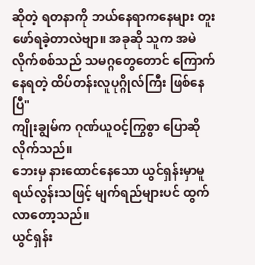ဆိုတဲ့ ရတနာကို ဘယ်နေရာကနေများ တူးဖော်ရခဲ့တာလဲဗျာ။ အခုဆို သူက အမဲလိုက်စစ်သည် သမဂ္ဂတွေတောင် ကြောက်နေရတဲ့ ထိပ်တန်းလူပုဂ္ဂိုလ်ကြီး ဖြစ်နေပြီ"
ကျိုးချွမ်က ဂုဏ်ယူဝင့်ကြွစွာ ပြောဆို လိုက်သည်။
ဘေးမှ နားထောင်နေသော ယွင်ရှန်းမှာမူ ရယ်လွန်းသဖြင့် မျက်ရည်များပင် ထွက်လာတော့သည်။
ယွင်ရှန်း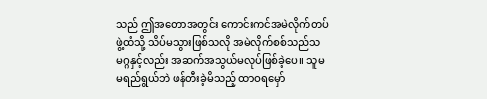သည် ဤအတောအတွင်း ကောင်းကင်အမဲလိုက်တပ်ဖွဲ့ထံသို့ သိပ်မသွားဖြစ်သလို အမဲလိုက်စစ်သည်သမဂ္ဂနှင့်လည်း အဆက်အသွယ်မလုပ်ဖြစ်ခဲ့ပေ။ သူမ မရည်ရွယ်ဘဲ ဖန်တီးခဲ့မိသည့် ထာဝရမှော်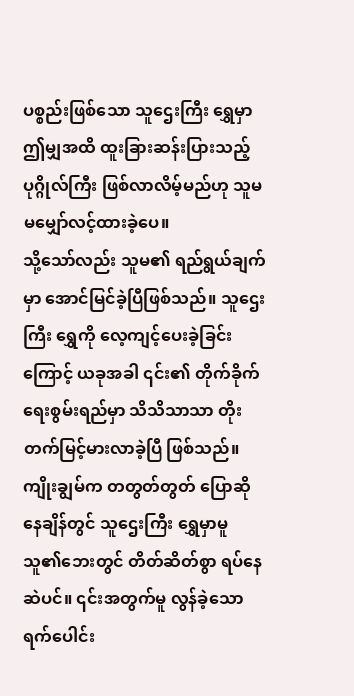ပစ္စည်းဖြစ်သော သူဌေးကြီး ရွှေမှာ ဤမျှအထိ ထူးခြားဆန်းပြားသည့် ပုဂ္ဂိုလ်ကြီး ဖြစ်လာလိမ့်မည်ဟု သူမ မမျှော်လင့်ထားခဲ့ပေ။
သို့သော်လည်း သူမ၏ ရည်ရွယ်ချက်မှာ အောင်မြင်ခဲ့ပြီဖြစ်သည်။ သူဌေးကြီး ရွှေကို လေ့ကျင့်ပေးခဲ့ခြင်းကြောင့် ယခုအခါ ၎င်း၏ တိုက်ခိုက်ရေးစွမ်းရည်မှာ သိသိသာသာ တိုးတက်မြင့်မားလာခဲ့ပြီ ဖြစ်သည်။
ကျိုးချွမ်က တတွတ်တွတ် ပြောဆိုနေချိန်တွင် သူဌေးကြီး ရွှေမှာမူ သူ၏ဘေးတွင် တိတ်ဆိတ်စွာ ရပ်နေဆဲပင်။ ၎င်းအတွက်မူ လွန်ခဲ့သော ရက်ပေါင်း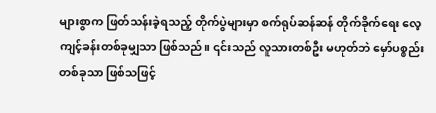များစွာက ဖြတ်သန်းခဲ့ရသည့် တိုက်ပွဲများမှာ စက်ရုပ်ဆန်ဆန် တိုက်ခိုက်ရေး လေ့ကျင့်ခန်းတစ်ခုမျှသာ ဖြစ်သည်။ ၎င်းသည် လူသားတစ်ဦး မဟုတ်ဘဲ မှော်ပစ္စည်း တစ်ခုသာ ဖြစ်သဖြင့်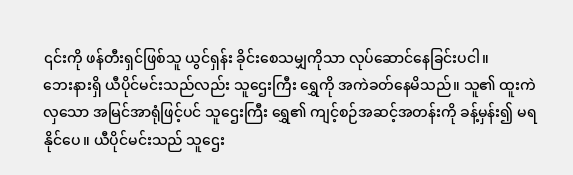၎င်းကို ဖန်တီးရှင်ဖြစ်သူ ယွင်ရှန်း ခိုင်းစေသမျှကိုသာ လုပ်ဆောင်နေခြင်းပငါ။
ဘေးနားရှိ ယီပိုင်မင်းသည်လည်း သူဌေးကြီး ရွှေကို အကဲခတ်နေမိသည်။ သူ၏ ထူးကဲလှသော အမြင်အာရုံဖြင့်ပင် သူဌေးကြီး ရွှေ၏ ကျင့်စဉ်အဆင့်အတန်းကို ခန့်မှန်း၍ မရနိုင်ပေ။ ယီပိုင်မင်းသည် သူဌေး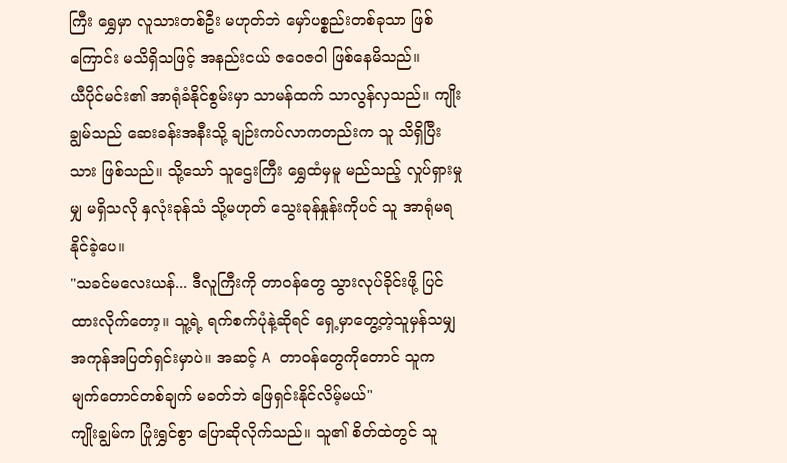ကြီး ရွှေမှာ လူသားတစ်ဦး မဟုတ်ဘဲ မှော်ပစ္စည်းတစ်ခုသာ ဖြစ်ကြောင်း မသိရှိသဖြင့် အနည်းငယ် ဇဝေဇဝါ ဖြစ်နေမိသည်။
ယီပိုင်မင်း၏ အာရုံခံနိုင်စွမ်းမှာ သာမန်ထက် သာလွန်လှသည်။ ကျိုးချွမ်သည် ဆေးခန်းအနီးသို့ ချဉ်းကပ်လာကတည်းက သူ သိရှိပြီးသား ဖြစ်သည်။ သို့သော် သူဌေးကြီး ရွှေထံမှမူ မည်သည့် လှုပ်ရှားမှုမျှ မရှိသလို နှလုံးခုန်သံ သို့မဟုတ် သွေးခုန်နှုန်းကိုပင် သူ အာရုံမရနိုင်ခဲ့ပေ။
"သခင်မလေးယန်... ဒီလူကြီးကို တာဝန်တွေ သွားလုပ်ခိုင်းဖို့ ပြင်ထားလိုက်တော့။ သူ့ရဲ့ ရက်စက်ပုံနဲ့ဆိုရင် ရှေ့မှာတွေ့တဲ့သူမှန်သမျှ အကုန်အပြတ်ရှင်းမှာပဲ။ အဆင့် A တာဝန်တွေကိုတောင် သူက မျက်တောင်တစ်ချက် မခတ်ဘဲ ဖြေရှင်းနိုင်လိမ့်မယ်"
ကျိုးချွမ်က ပြုံးရွှင်စွာ ပြောဆိုလိုက်သည်။ သူ၏ စိတ်ထဲတွင် သူ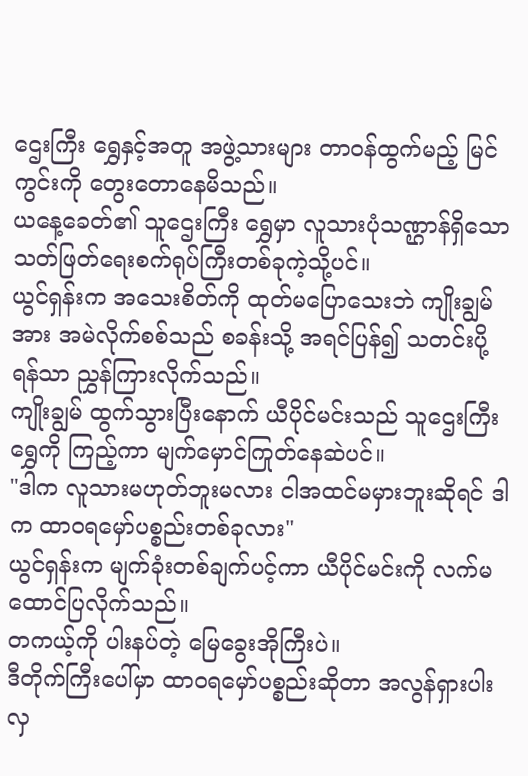ဌေးကြီး ရွှေနှင့်အတူ အဖွဲ့သားများ တာဝန်ထွက်မည့် မြင်ကွင်းကို တွေးတောနေမိသည်။
ယနေ့ခေတ်၏ သူဌေးကြီး ရွှေမှာ လူသားပုံသဏ္ဌာန်ရှိသော သတ်ဖြတ်ရေးစက်ရုပ်ကြီးတစ်ခုကဲ့သို့ပင်။
ယွင်ရှန်းက အသေးစိတ်ကို ထုတ်မပြောသေးဘဲ ကျိုးချွမ်အား အမဲလိုက်စစ်သည် စခန်းသို့ အရင်ပြန်၍ သတင်းပို့ရန်သာ ညွှန်ကြားလိုက်သည်။
ကျိုးချွမ် ထွက်သွားပြီးနောက် ယီပိုင်မင်းသည် သူဌေးကြီး ရွှေကို ကြည့်ကာ မျက်မှောင်ကြုတ်နေဆဲပင်။
"ဒါက လူသားမဟုတ်ဘူးမလား ငါအထင်မမှားဘူးဆိုရင် ဒါက ထာဝရမှော်ပစ္စည်းတစ်ခုလား"
ယွင်ရှန်းက မျက်ခုံးတစ်ချက်ပင့်ကာ ယီပိုင်မင်းကို လက်မထောင်ပြလိုက်သည်။
တကယ့်ကို ပါးနပ်တဲ့ မြေခွေးအိုကြီးပဲ။
ဒီတိုက်ကြီးပေါ်မှာ ထာဝရမှော်ပစ္စည်းဆိုတာ အလွန်ရှားပါးလှ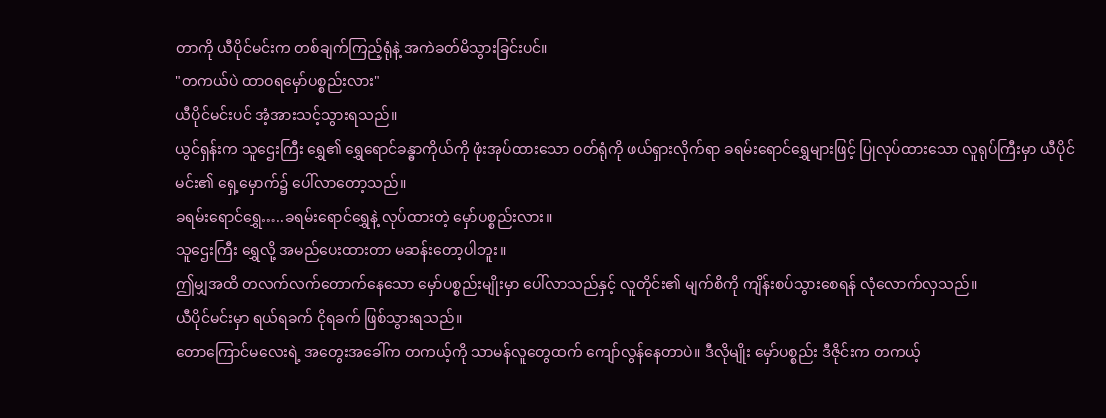တာကို ယီပိုင်မင်းက တစ်ချက်ကြည့်ရုံနဲ့ အကဲခတ်မိသွားခြင်းပင်။
"တကယ်ပဲ ထာဝရမှော်ပစ္စည်းလား"
ယီပိုင်မင်းပင် အံ့အားသင့်သွားရသည်။
ယွင်ရှန်းက သူဌေးကြီး ရွှေ၏ ရွှေရောင်ခန္ဓာကိုယ်ကို ဖုံးအုပ်ထားသော ဝတ်ရုံကို ဖယ်ရှားလိုက်ရာ ခရမ်းရောင်ရွှေများဖြင့် ပြုလုပ်ထားသော လူရုပ်ကြီးမှာ ယီပိုင်မင်း၏ ရှေ့မှောက်၌ ပေါ်လာတော့သည်။
ခရမ်းရောင်ရွှေ…..ခရမ်းရောင်ရွှေနဲ့ လုပ်ထားတဲ့ မှော်ပစ္စည်းလား။
သူဌေးကြီး ရွှေလို့ အမည်ပေးထားတာ မဆန်းတော့ပါဘူး။
ဤမျှအထိ တလက်လက်တောက်နေသော မှော်ပစ္စည်းမျိုးမှာ ပေါ်လာသည်နှင့် လူတိုင်း၏ မျက်စိကို ကျိန်းစပ်သွားစေရန် လုံလောက်လှသည်။
ယီပိုင်မင်းမှာ ရယ်ရခက် ငိုရခက် ဖြစ်သွားရသည်။
တောကြောင်မလေးရဲ့ အတွေးအခေါ်က တကယ့်ကို သာမန်လူတွေထက် ကျော်လွန်နေတာပဲ။ ဒီလိုမျိုး မှော်ပစ္စည်း ဒီဇိုင်းက တကယ့်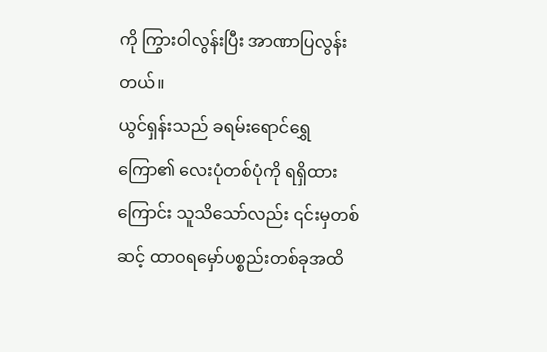ကို ကြွားဝါလွန်းပြီး အာဏာပြလွန်းတယ်။
ယွင်ရှန်းသည် ခရမ်းရောင်ရွှေကြော၏ လေးပုံတစ်ပုံကို ရရှိထားကြောင်း သူသိသော်လည်း ၎င်းမှတစ်ဆင့် ထာဝရမှော်ပစ္စည်းတစ်ခုအထိ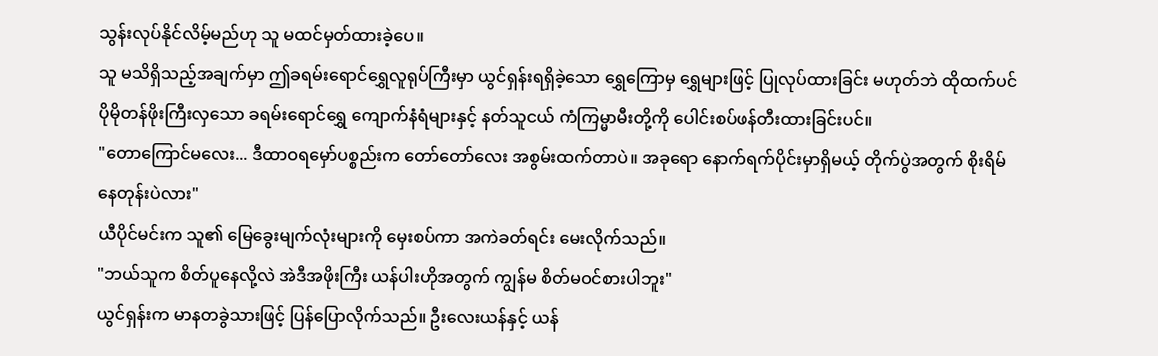သွန်းလုပ်နိုင်လိမ့်မည်ဟု သူ မထင်မှတ်ထားခဲ့ပေ။
သူ မသိရှိသည့်အချက်မှာ ဤခရမ်းရောင်ရွှေလူရုပ်ကြီးမှာ ယွင်ရှန်းရရှိခဲ့သော ရွှေကြောမှ ရွှေများဖြင့် ပြုလုပ်ထားခြင်း မဟုတ်ဘဲ ထိုထက်ပင် ပိုမိုတန်ဖိုးကြီးလှသော ခရမ်းရောင်ရွှေ ကျောက်နံရံများနှင့် နတ်သူငယ် ကံကြမ္မာမီးတို့ကို ပေါင်းစပ်ဖန်တီးထားခြင်းပင်။
"တောကြောင်မလေး... ဒီထာဝရမှော်ပစ္စည်းက တော်တော်လေး အစွမ်းထက်တာပဲ။ အခုရော နောက်ရက်ပိုင်းမှာရှိမယ့် တိုက်ပွဲအတွက် စိုးရိမ်နေတုန်းပဲလား"
ယီပိုင်မင်းက သူ၏ မြေခွေးမျက်လုံးများကို မှေးစပ်ကာ အကဲခတ်ရင်း မေးလိုက်သည်။
"ဘယ်သူက စိတ်ပူနေလို့လဲ အဲဒီအဖိုးကြီး ယန်ပါးဟိုအတွက် ကျွန်မ စိတ်မဝင်စားပါဘူး"
ယွင်ရှန်းက မာနတခွဲသားဖြင့် ပြန်ပြောလိုက်သည်။ ဦးလေးယန်နှင့် ယန်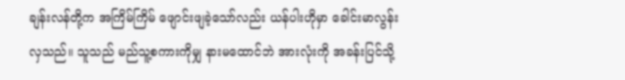ချန်းလန်တို့က အကြိမ်ကြိမ် ဖျောင်းဖျခဲ့သော်လည်း ယန်ပါးဟိုမှာ ခေါင်းမာလွန်းလှသည်။ သူသည် မည်သူ့စကားကိုမျှ နားမထောင်ဘဲ အားလုံးကို အခန်းပြင်သို့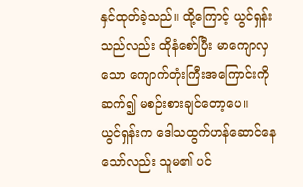နှင်ထုတ်ခဲ့သည်။ ထို့ကြောင့် ယွင်ရှန်းသည်လည်း ထိုနံစော်ပြီး မာကျောလှသော ကျောက်တုံးကြီးအကြောင်းကို ဆက်၍ မစဉ်းစားချင်တော့ပေ။
ယွင်ရှန်းက ဒေါသထွက်ဟန်ဆောင်နေသော်လည်း သူမ၏ ပင်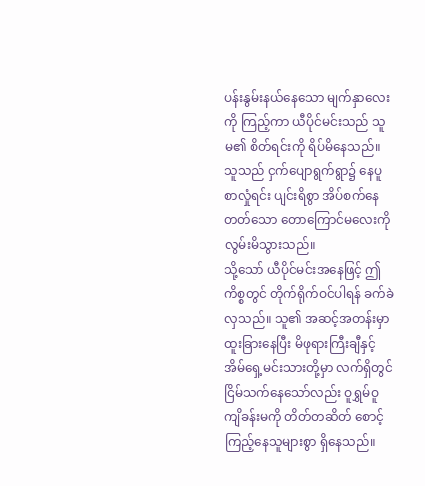ပန်းနွမ်းနယ်နေသော မျက်နှာလေးကို ကြည့်ကာ ယီပိုင်မင်းသည် သူမ၏ စိတ်ရင်းကို ရိပ်မိနေသည်။ သူသည် ငှက်ပျောရွက်ရွာ၌ နေပူစာလှုံရင်း ပျင်းရိစွာ အိပ်စက်နေတတ်သော တောကြောင်မလေးကို လွမ်းမိသွားသည်။
သို့သော် ယီပိုင်မင်းအနေဖြင့် ဤကိစ္စတွင် တိုက်ရိုက်ဝင်ပါရန် ခက်ခဲလှသည်။ သူ၏ အဆင့်အတန်းမှာ ထူးခြားနေပြီး မိဖုရားကြီးချီနှင့် အိမ်ရှေ့မင်းသားတို့မှာ လက်ရှိတွင် ငြိမ်သက်နေသော်လည်း ဝူရွှမ်ဝူကျိခန်းမကို တိတ်တဆိတ် စောင့်ကြည့်နေသူများစွာ ရှိနေသည်။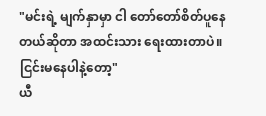"မင်းရဲ့ မျက်နှာမှာ ငါ တော်တော်စိတ်ပူနေတယ်ဆိုတာ အထင်းသား ရေးထားတာပဲ။ ငြင်းမနေပါနဲ့တော့"
ယီ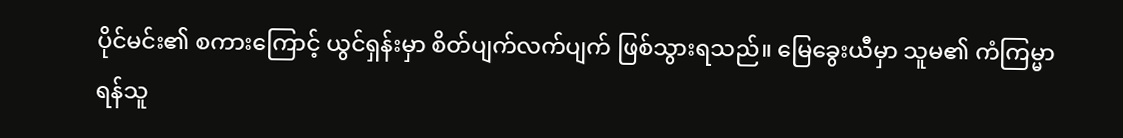ပိုင်မင်း၏ စကားကြောင့် ယွင်ရှန်းမှာ စိတ်ပျက်လက်ပျက် ဖြစ်သွားရသည်။ မြေခွေးယီမှာ သူမ၏ ကံကြမ္မာ ရန်သူ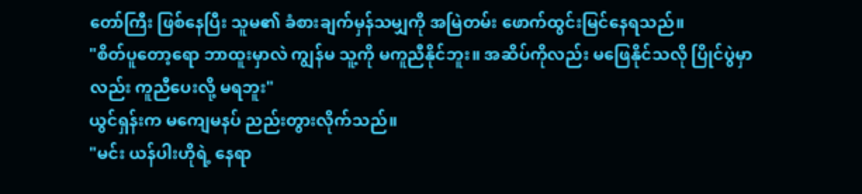တော်ကြီး ဖြစ်နေပြီး သူမ၏ ခံစားချက်မှန်သမျှကို အမြဲတမ်း ဖောက်ထွင်းမြင်နေရသည်။
"စိတ်ပူတော့ရော ဘာထူးမှာလဲ ကျွန်မ သူ့ကို မကူညီနိုင်ဘူး။ အဆိပ်ကိုလည်း မဖြေနိုင်သလို ပြိုင်ပွဲမှာလည်း ကူညီပေးလို့ မရဘူး"
ယွင်ရှန်းက မကျေမနပ် ညည်းတွားလိုက်သည်။
"မင်း ယန်ပါးဟိုရဲ့ နေရာ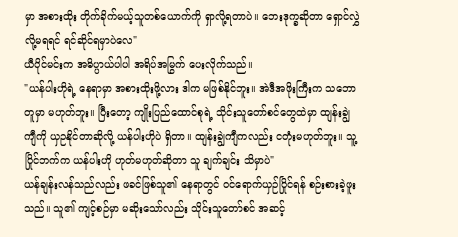မှာ အစားထိုး တိုက်ခိုက်မယ့်သူတစ်ယောက်ကို ရှာလို့ရတာပဲ။ ဘေးဒုက္ခဆိုတာ ရှောင်လွှဲလို့မရရင် ရင်ဆိုင်ရမှာပဲလေ"
ယီပိုင်မင်းက အဓိပ္ပာယ်ပါပါ အရိပ်အမြွက် ပေးလိုက်သည်။
"ယန်ပါးဟိုရဲ့ နေရာမှာ အစားထိုးဖို့လား ဒါက မဖြစ်နိုင်ဘူး။ အဲဒီအဖိုးကြီးက သဘောတူမှာ မဟုတ်ဘူး။ ပြီးတော့ ကျိုးပြည်ထောင်စုရဲ့ သိုင်းသူတော်စင်တွေထဲမှာ ထျန်းချွဲကျီကို ယှဉနိုင်တာဆိုလို့ ယန်ပါးဟိုပဲ ရှိတာ။ ထျန်းချွဲကျီကလည်း ငတုံးမဟုတ်ဘူး။ သူ့ပြိုင်ဘက်က ယန်ပါးဟို ဟုတ်မဟုတ်ဆိုတာ သူ ချက်ချင်း သိမှာပဲ"
ယန်ချန်းလန်သည်လည်း ဖခင်ဖြစ်သူ၏ နေရာတွင် ဝင်ရောက်ယှဉ်ပြိုင်ရန် စဉ်းစားခဲ့ဖူးသည်။ သူ၏ ကျင့်စဉ်မှာ မဆိုးသော်လည်း သိုင်းသူတော်စင် အဆင့်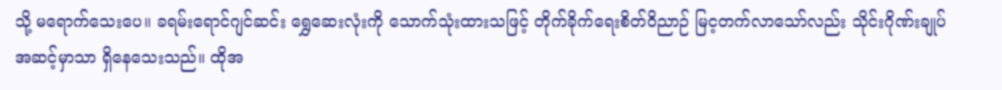သို့ မရောက်သေးပေ။ ခရမ်းရောင်ဂျင်ဆင်း ရွှေဆေးလုံးကို သောက်သုံးထားသဖြင့် တိုက်ခိုက်ရေးစိတ်ဝိညာဉ် မြင့တက်လာသော်လည်း သိုင်းဂိုဏ်းချုပ်အဆင့်မှာသာ ရှိနေသေးသည်။ ထိုအ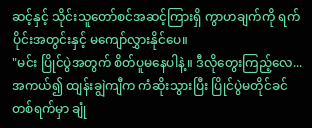ဆင့်နှင့် သိုင်းသူတော်စင်အဆင့်ကြားရှိ ကွာဟချက်ကို ရက်ပိုင်းအတွင်းနှင့် မကျော်လွှားနိုင်ပေ။
"မင်း ပြိုင်ပွဲအတွက် စိတ်ပူမနေပါနဲ့။ ဒီလိုတွေးကြည့်လေ... အကယ်၍ ထျန်းချွဲကျီက ကံဆိုးသွားပြီး ပြိုင်ပွဲမတိုင်ခင် တစ်ရက်မှာ ချုံ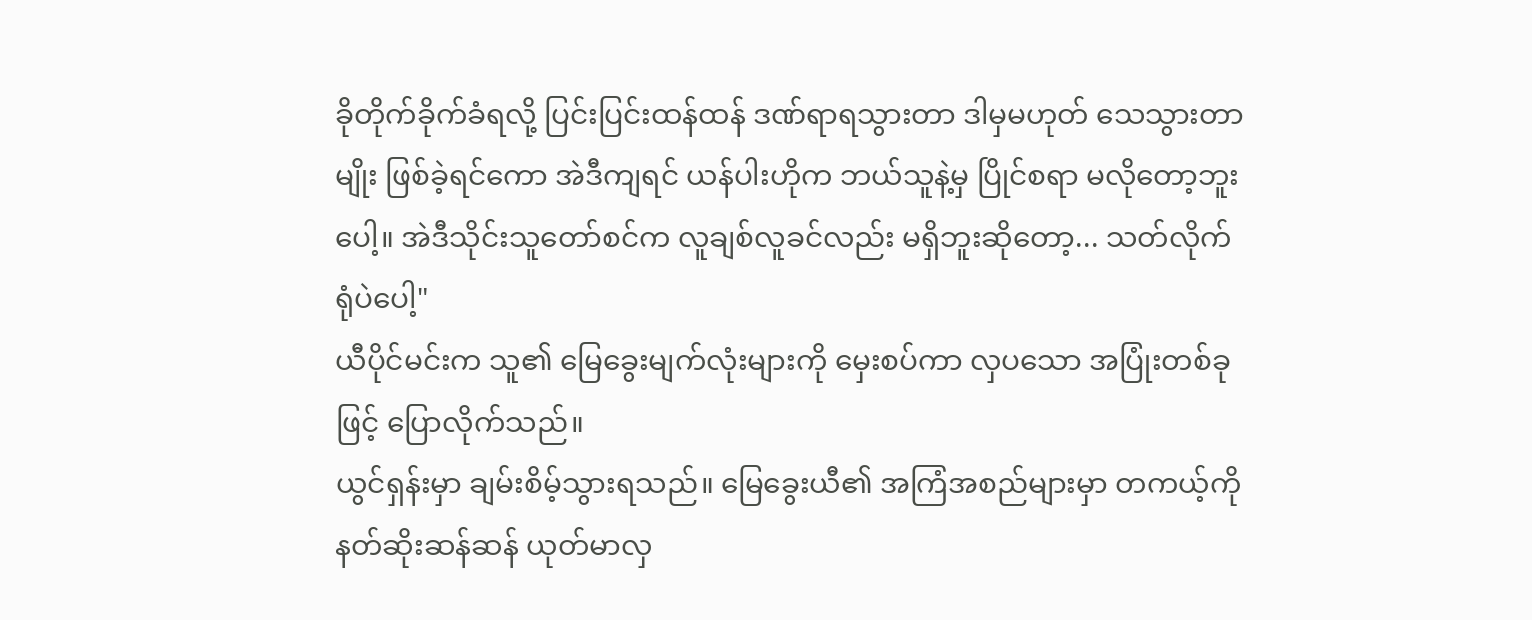ခိုတိုက်ခိုက်ခံရလို့ ပြင်းပြင်းထန်ထန် ဒဏ်ရာရသွားတာ ဒါမှမဟုတ် သေသွားတာမျိုး ဖြစ်ခဲ့ရင်ကော အဲဒီကျရင် ယန်ပါးဟိုက ဘယ်သူနဲ့မှ ပြိုင်စရာ မလိုတော့ဘူးပေါ့။ အဲဒီသိုင်းသူတော်စင်က လူချစ်လူခင်လည်း မရှိဘူးဆိုတော့... သတ်လိုက်ရုံပဲပေါ့"
ယီပိုင်မင်းက သူ၏ မြေခွေးမျက်လုံးများကို မှေးစပ်ကာ လှပသော အပြုံးတစ်ခုဖြင့် ပြောလိုက်သည်။
ယွင်ရှန်းမှာ ချမ်းစိမ့်သွားရသည်။ မြေခွေးယီ၏ အကြံအစည်များမှာ တကယ့်ကို နတ်ဆိုးဆန်ဆန် ယုတ်မာလှ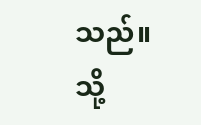သည်။
သို့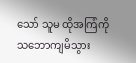သော် သူမ ထိုအကြံကို သဘောကျမိသွား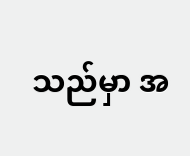သည်မှာ အ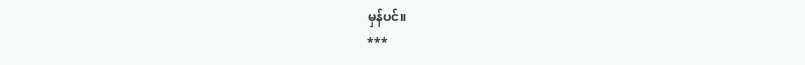မှန်ပင်။
***